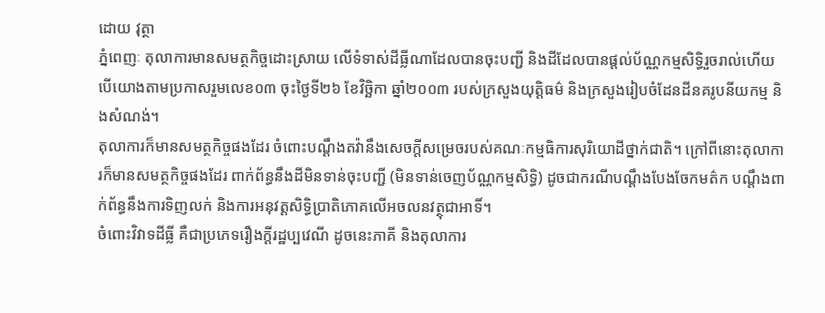ដោយ វុត្ថា
ភ្នំពេញៈ តុលាការមានសមត្ថកិច្ចដោះស្រាយ លើទំទាស់ដីធ្លីណាដែលបានចុះបញ្ជី និងដីដែលបានផ្ដល់ប័ណ្ណកម្មសិទ្ធិរួចរាល់ហើយ បើយោងតាមប្រកាសរួមលេខ០៣ ចុះថ្ងៃទី២៦ ខែវិច្ឆិកា ឆ្នាំ២០០៣ របស់ក្រសួងយុត្ដិធម៌ និងក្រសួងរៀបចំដែនដីនគរូបនីយកម្ម និងសំណង់។
តុលាការក៏មានសមត្ថកិច្ចផងដែរ ចំពោះបណ្ដឹងតវ៉ានឹងសេចក្ដីសម្រេចរបស់គណៈកម្មធិការសុរិយោដីថ្នាក់ជាតិ។ ក្រៅពីនោះតុលាការក៏មានសមត្ថកិច្ចផងដែរ ពាក់ព័ន្ធនឹងដីមិនទាន់ចុះបញ្ជី (មិនទាន់ចេញប័ណ្ណកម្មសិទ្ធិ) ដូចជាករណីបណ្ដឹងបែងចែកមត៌ក បណ្ដឹងពាក់ព័ន្ធនឹងការទិញលក់ និងការអនុវត្ដសិទ្ធិប្រាតិភោគលើអចលនវត្ថុជាអាទិ៍។
ចំពោះវិវាទដីធ្លី គឺជាប្រភេទរឿងក្ដីរដ្ឋប្បវេណី ដូចនេះភាគី និងតុលាការ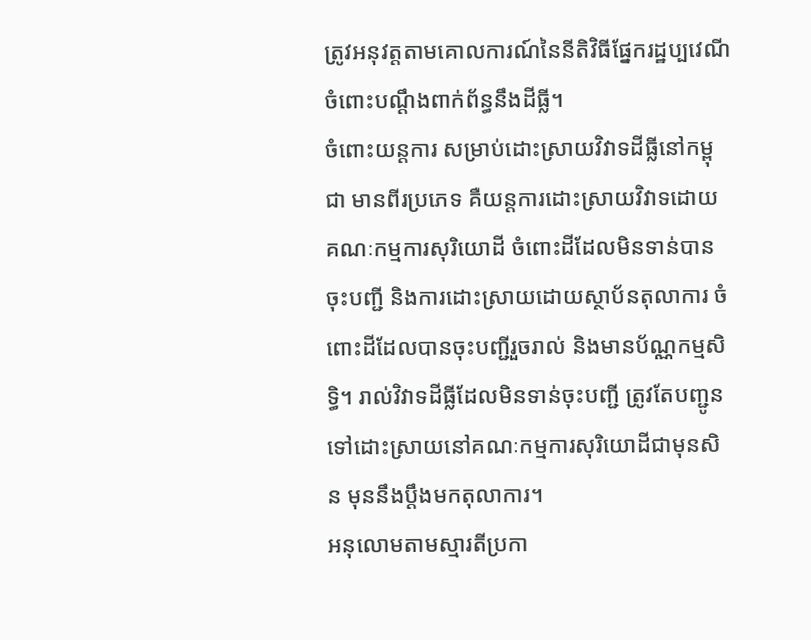ត្រូវអនុវត្ដតាមគោលការណ៍នៃនីតិវិធីផ្នែករដ្ឋប្បវេណី ចំពោះបណ្ដឹងពាក់ព័ន្ធនឹងដីធ្លី។
ចំពោះយន្ដការ សម្រាប់ដោះស្រាយវិវាទដីធ្លីនៅកម្ពុជា មានពីរប្រភេទ គឺយន្ដការដោះស្រាយវិវាទដោយគណៈកម្មការសុរិយោដី ចំពោះដីដែលមិនទាន់បានចុះបញ្ជី និងការដោះស្រាយដោយស្ថាប័នតុលាការ ចំពោះដីដែលបានចុះបញ្ជីរួចរាល់ និងមានប័ណ្ណកម្មសិទ្ធិ។ រាល់វិវាទដីធ្លីដែលមិនទាន់ចុះបញ្ជី ត្រូវតែបញ្ជូនទៅដោះស្រាយនៅគណៈកម្មការសុរិយោដីជាមុនសិន មុននឹងប្ដឹងមកតុលាការ។
អនុលោមតាមស្មារតីប្រកា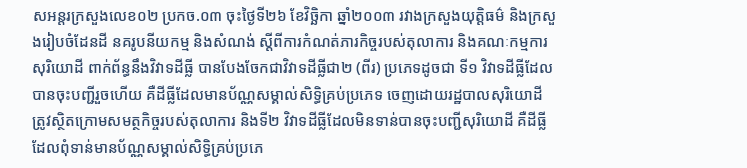សអន្តរក្រសួងលេខ០២ ប្រកច.០៣ ចុះថ្ងៃទី២៦ ខែវិច្ឆិកា ឆ្នាំ២០០៣ រវាងក្រសួងយុត្តិធម៌ និងក្រសួងរៀបចំដែនដី នគរូបនីយកម្ម និងសំណង់ ស្តីពីការកំណត់ភារកិច្ចរបស់តុលាការ និងគណៈកម្មការសុរិយោដី ពាក់ព័ន្ធនឹងវិវាទដីធ្លី បានបែងចែកជាវិវាទដីធ្លីជា២ (ពីរ) ប្រភេទដូចជា ទី១ វិវាទដីធ្លីដែលបានចុះបញ្ជីរួចហើយ គឺដីធ្លីដែលមានប័ណ្ណសម្គាល់សិទ្ធិគ្រប់ប្រភេទ ចេញដោយរដ្ឋបាលសុរិយោដី ត្រូវស្ថិតក្រោមសមត្ថកិច្ចរបស់តុលាការ និងទី២ វិវាទដីធ្លីដែលមិនទាន់បានចុះបញ្ជីសុរិយោដី គឺដីធ្លី ដែលពុំទាន់មានប័ណ្ណសម្គាល់សិទ្ធិគ្រប់ប្រភេ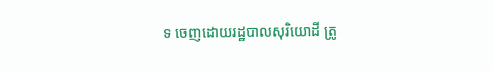ទ ចេញដោយរដ្ឋបាលសុរិយោដី ត្រូ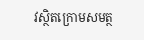វស្ថិតក្រោមសមត្ថ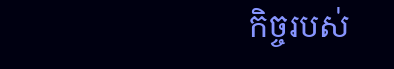កិច្ចរបស់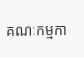គណៈកម្មកា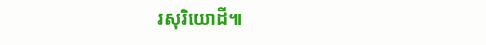រសុរិយោដី៕